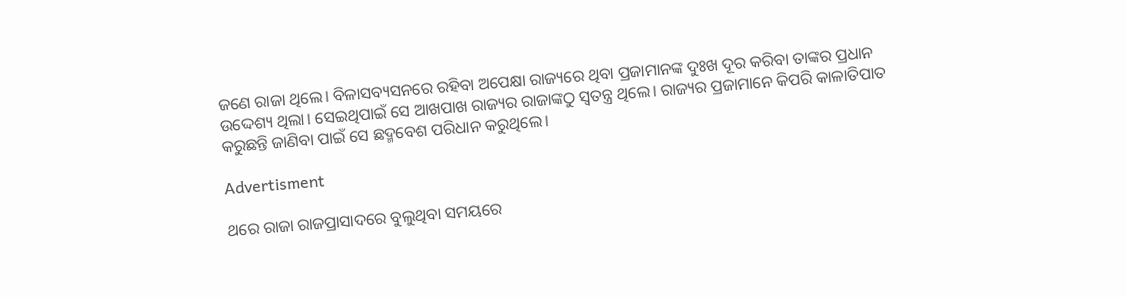ଜଣେ ରାଜା ଥିଲେ। ବିଳାସବ୍ୟସନରେ ରହିବା ଅପେକ୍ଷା ରାଜ୍ୟରେ ଥିବା ପ୍ରଜାମାନଙ୍କ ଦୁଃଖ ଦୂର କରିବା ତାଙ୍କର ପ୍ରଧାନ ଉଦ୍ଦେଶ୍ୟ ଥିଲା। ସେଇଥିପାଇଁ ସେ ଆଖପାଖ ରାଜ୍ୟର ରାଜାଙ୍କଠୁ ସ୍ବତନ୍ତ୍ର ଥିଲେ। ରାଜ୍ୟର ପ୍ରଜାମାନେ କିପରି କାଳାତିପାତ କରୁଛନ୍ତି ଜାଣିବା ପାଇଁ ସେ ଛଦ୍ମବେଶ ପରିଧାନ କରୁଥିଲେ।

Advertisment

ଥରେ ରାଜା ରାଜପ୍ରାସାଦରେ ବୁଲୁଥିବା ସମୟରେ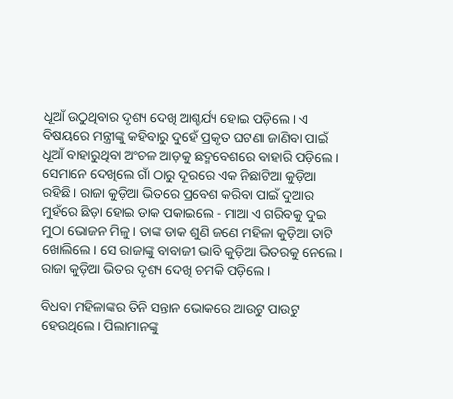ଧୂଆଁ ଉଠୁଥିବାର ଦୃଶ୍ୟ ଦେଖି ଆଶ୍ଚର୍ଯ୍ୟ ହୋଇ ପଡ଼ିଲେ। ଏ ବିଷୟରେ ମନ୍ତ୍ରୀଙ୍କୁ କହିବାରୁ ଦୁହେଁ ପ୍ରକୃତ ଘଟଣା ଜାଣିବା ପାଇଁ ଧୂଆଁ ବାହାରୁଥିବା ଅଂଚଳ ଆଡ଼କୁ ଛଦ୍ମବେଶରେ ବାହାରି ପଡ଼ିଲେ। ସେମାନେ ଦେଖିଲେ ଗାଁ ଠାରୁ ଦୂରରେ ଏକ ନିଛାଟିଆ କୁଡ଼ିଆ ରହିଛି। ରାଜା କୁଡ଼ିଆ ଭିତରେ ପ୍ରବେଶ କରିବା ପାଇଁ ଦୁଆର ମୁହଁରେ ଛିଡ଼ା ହୋଇ ଡାକ ପକାଇଲେ - ମାଆ ଏ ଗରିବକୁ ଦୁଇ ମୁଠା ଭୋଜନ ମିଳୁ। ତାଙ୍କ ଡାକ ଶୁଣି ଜଣେ ମହିଳା କୁଡ଼ିଆ ତାଟି ଖୋଲିଲେ। ସେ ରାଜାଙ୍କୁ ବାବାଜୀ ଭାବି କୁଡ଼ିଆ ଭିତରକୁ ନେଲେ। ରାଜା କୁଡ଼ିଆ ଭିତର ଦୃଶ୍ୟ ଦେଖି ଚମକି ପଡ଼ିଲେ।

ବିଧବା ମହିଳାଙ୍କର ତିନି ସନ୍ତାନ ଭୋକରେ ଆଉଟୁ ପାଉଟୁ ହେଉଥିଲେ। ପିଲାମାନଙ୍କୁ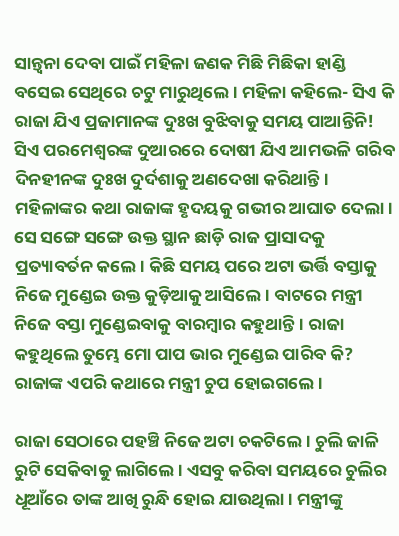ସାନ୍ତ୍ବନା ଦେବା ପାଇଁ ମହିଳା ଜଣକ ମିଛି ମିଛିକା ହାଣ୍ଡି ବସେଇ ସେଥିରେ ଚଟୁ ମାରୁଥିଲେ। ମହିଳା କହିଲେ- ସିଏ କି ରାଜା ଯିଏ ପ୍ରଜାମାନଙ୍କ ଦୁଃଖ ବୁଝିବାକୁ ସମୟ ପାଆନ୍ତିନି! ସିଏ ପରମେଶ୍ବରଙ୍କ ଦୁଆରରେ ଦୋଷୀ ଯିଏ ଆମଭଳି ଗରିବ ଦିନହୀନଙ୍କ ଦୁଃଖ ଦୁର୍ଦଶାକୁ ଅଣଦେଖା କରିଥାନ୍ତି। ମହିଳାଙ୍କର କଥା ରାଜାଙ୍କ ହୃଦୟକୁ ଗଭୀର ଆଘାତ ଦେଲା। ସେ ସଙ୍ଗେ ସଙ୍ଗେ ଉକ୍ତ ସ୍ଥାନ ଛାଡ଼ି ରାଜ ପ୍ରାସାଦକୁ ପ୍ରତ୍ୟାବର୍ତନ କଲେ। କିଛି ସମୟ ପରେ ଅଟା ଭର୍ତ୍ତି ବସ୍ତାକୁ ନିଜେ ମୁଣ୍ଡେଇ ଉକ୍ତ କୁଡ଼ିଆକୁ ଆସିଲେ। ବାଟରେ ମନ୍ତ୍ରୀ ନିଜେ ବସ୍ତା ମୁଣ୍ଡେଇବାକୁ ବାରମ୍ବାର କହୁଥାନ୍ତି। ରାଜା କହୁଥିଲେ ତୁମ୍ଭେ ମୋ ପାପ ଭାର ମୁଣ୍ଡେଇ ପାରିବ କି? ରାଜାଙ୍କ ଏପରି କଥାରେ ମନ୍ତ୍ରୀ ଚୁପ ହୋଇଗଲେ।

ରାଜା ସେଠାରେ ପହଞ୍ଚି ନିଜେ ଅଟା ଚକଟିଲେ। ଚୁଲି ଜାଳି ରୁଟି ସେକିବାକୁ ଲାଗିଲେ। ଏସବୁ କରିବା ସମୟରେ ଚୁଲିର ଧୂଆଁରେ ତାଙ୍କ ଆଖି ରୁନ୍ଧି ହୋଇ ଯାଉଥିଲା। ମନ୍ତ୍ରୀଙ୍କୁ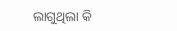ଲାଗୁଥିଲା କି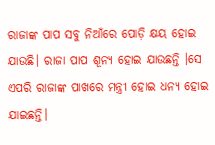ରାଜାଙ୍କ ପାପ ସବୁ ନିଆଁରେ ପୋଡ଼ି କ୍ଷୟ ହୋଇ ଯାଉଛି। ରାଜା ପାପ ଶୂନ୍ୟ ହୋଇ ଯାଉଛନ୍ତି ।ସେ ଏପରି ରାଜାଙ୍କ ପାଖରେ ମନ୍ତ୍ରୀ ହୋଇ ଧନ୍ୟ ହୋଇ ଯାଇଛନ୍ତି।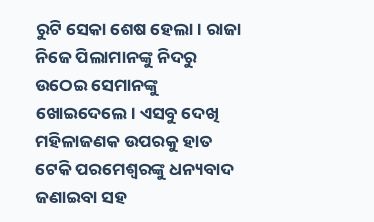ରୁଟି ସେକା ଶେଷ ହେଲା। ରାଜା ନିଜେ ପିଲାମାନଙ୍କୁ ନିଦରୁ ଉଠେଇ ସେମାନଙ୍କୁ ଖୋଇଦେଲେ। ଏସବୁ ଦେଖି ମହିଳାଜଣକ ଉପରକୁ ହାତ ଟେକି ପରମେଶ୍ବରଙ୍କୁ ଧନ୍ୟବାଦ ଜଣାଇବା ସହ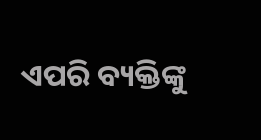ଏପରି ବ୍ୟକ୍ତିଙ୍କୁ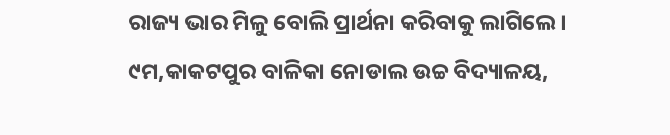ରାଜ୍ୟ ଭାର ମିଳୁ ବୋଲି ପ୍ରାର୍ଥନା କରିବାକୁ ଲାଗିଲେ।
୯ମ,କାକଟପୁର ବାଳିକା ନୋଡାଲ ଉଚ୍ଚ ବିଦ୍ୟାଳୟ,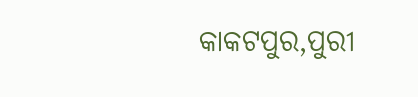କାକଟପୁର,ପୁରୀ